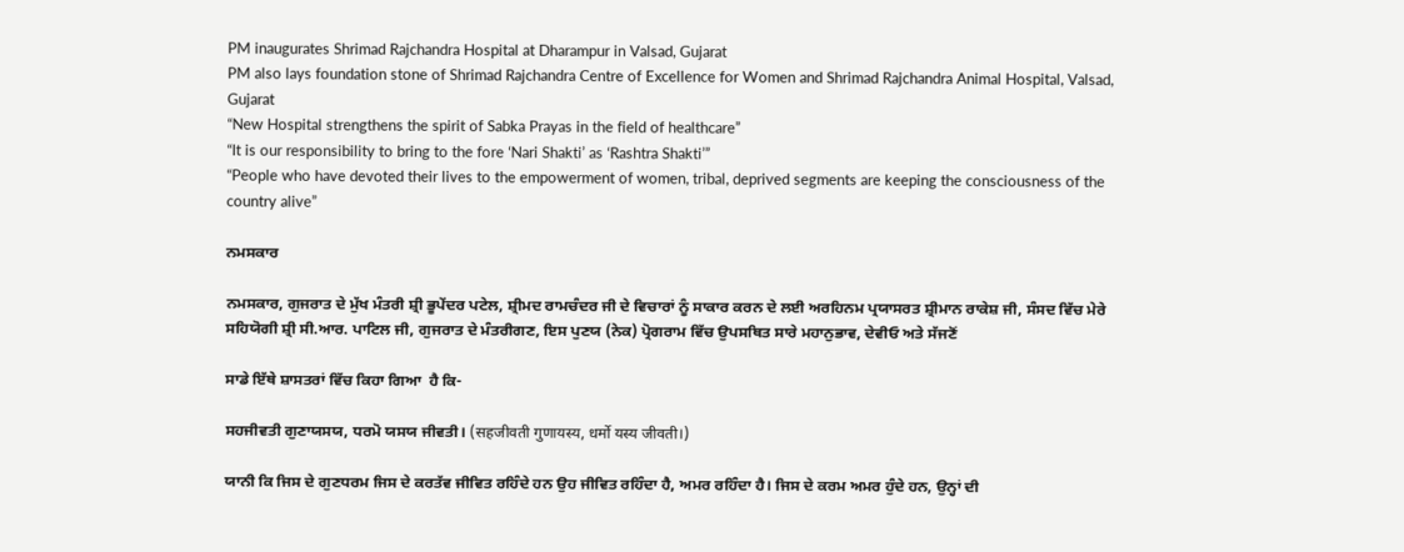PM inaugurates Shrimad Rajchandra Hospital at Dharampur in Valsad, Gujarat
PM also lays foundation stone of Shrimad Rajchandra Centre of Excellence for Women and Shrimad Rajchandra Animal Hospital, Valsad, Gujarat
“New Hospital strengthens the spirit of Sabka Prayas in the field of healthcare”
“It is our responsibility to bring to the fore ‘Nari Shakti’ as ‘Rashtra Shakti’”
“People who have devoted their lives to the empowerment of women, tribal, deprived segments are keeping the consciousness of the country alive”

ਨਮਸਕਾਰ

ਨਮਸਕਾਰ, ਗੁਜਰਾਤ ਦੇ ਮੁੱਖ ਮੰਤਰੀ ਸ਼੍ਰੀ ਭੂਪੇਂਦਰ ਪਟੇਲ, ਸ਼੍ਰੀਮਦ ਰਾਮਚੰਦਰ ਜੀ ਦੇ ਵਿਚਾਰਾਂ ਨੂੰ ਸਾਕਾਰ ਕਰਨ ਦੇ ਲਈ ਅਰਹਿਨਮ ਪ੍ਰਯਾਸਰਤ ਸ਼੍ਰੀਮਾਨ ਰਾਕੇਸ਼ ਜੀ, ਸੰਸਦ ਵਿੱਚ ਮੇਰੇ ਸਹਿਯੋਗੀ ਸ਼੍ਰੀ ਸੀ.ਆਰ. ਪਾਟਿਲ ਜੀ, ਗੁਜਰਾਤ ਦੇ ਮੰਤਰੀਗਣ, ਇਸ ਪੁਣਯ (ਨੇਕ) ਪ੍ਰੋਗਰਾਮ ਵਿੱਚ ਉਪਸਥਿਤ ਸਾਰੇ ਮਹਾਨੁਭਾਵ, ਦੇਵੀਓ ਅਤੇ ਸੱਜਣੋਂ

ਸਾਡੇ ਇੱਥੇ ਸ਼ਾਸਤਰਾਂ ਵਿੱਚ ਕਿਹਾ ਗਿਆ  ਹੈ ਕਿ-

ਸਹਜੀਵਤੀ ਗੁਣਾਯਸਯ, ਧਰਮੋ ਯਸਯ ਜੀਵਤੀ। (सहजीवती गुणायस्य, धर्मो यस्य जीवती।)

ਯਾਨੀ ਕਿ ਜਿਸ ਦੇ ਗੁਣਧਰਮ ਜਿਸ ਦੇ ਕਰਤੱਵ ਜੀਵਿਤ ਰਹਿੰਦੇ ਹਨ ਉਹ ਜੀਵਿਤ ਰਹਿੰਦਾ ਹੈ, ਅਮਰ ਰਹਿੰਦਾ ਹੈ। ਜਿਸ ਦੇ ਕਰਮ ਅਮਰ ਹੁੰਦੇ ਹਨ, ਉਨ੍ਹਾਂ ਦੀ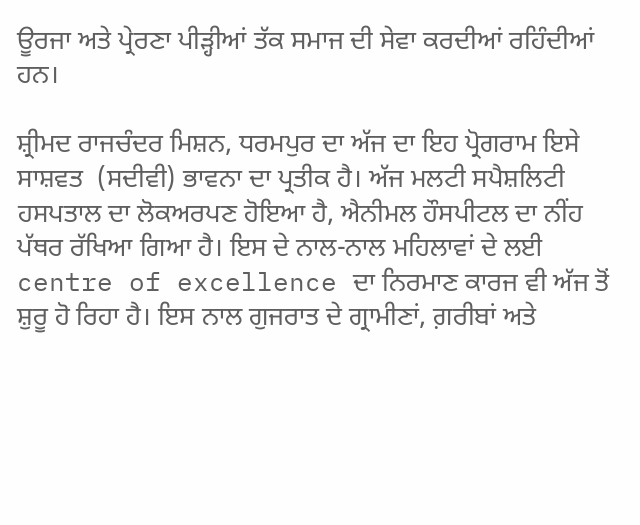ਊਰਜਾ ਅਤੇ ਪ੍ਰੇਰਣਾ ਪੀੜ੍ਹੀਆਂ ਤੱਕ ਸਮਾਜ ਦੀ ਸੇਵਾ ਕਰਦੀਆਂ ਰਹਿੰਦੀਆਂ ਹਨ।

ਸ਼੍ਰੀਮਦ ਰਾਜਚੰਦਰ ਮਿਸ਼ਨ, ਧਰਮਪੁਰ ਦਾ ਅੱਜ ਦਾ ਇਹ ਪ੍ਰੋਗਰਾਮ ਇਸੇ ਸਾਸ਼ਵਤ  (ਸਦੀਵੀ) ਭਾਵਨਾ ਦਾ ਪ੍ਰਤੀਕ ਹੈ। ਅੱਜ ਮਲਟੀ ਸਪੈਸ਼ਲਿਟੀ  ਹਸਪਤਾਲ ਦਾ ਲੋਕਅਰਪਣ ਹੋਇਆ ਹੈ, ਐਨੀਮਲ ਹੌਸਪੀਟਲ ਦਾ ਨੀਂਹ ਪੱਥਰ ਰੱਖਿਆ ਗਿਆ ਹੈ। ਇਸ ਦੇ ਨਾਲ-ਨਾਲ ਮਹਿਲਾਵਾਂ ਦੇ ਲਈ  centre of excellence ਦਾ ਨਿਰਮਾਣ ਕਾਰਜ ਵੀ ਅੱਜ ਤੋਂ ਸ਼ੁਰੂ ਹੋ ਰਿਹਾ ਹੈ। ਇਸ ਨਾਲ ਗੁਜਰਾਤ ਦੇ ਗ੍ਰਾਮੀਣਾਂ, ਗ਼ਰੀਬਾਂ ਅਤੇ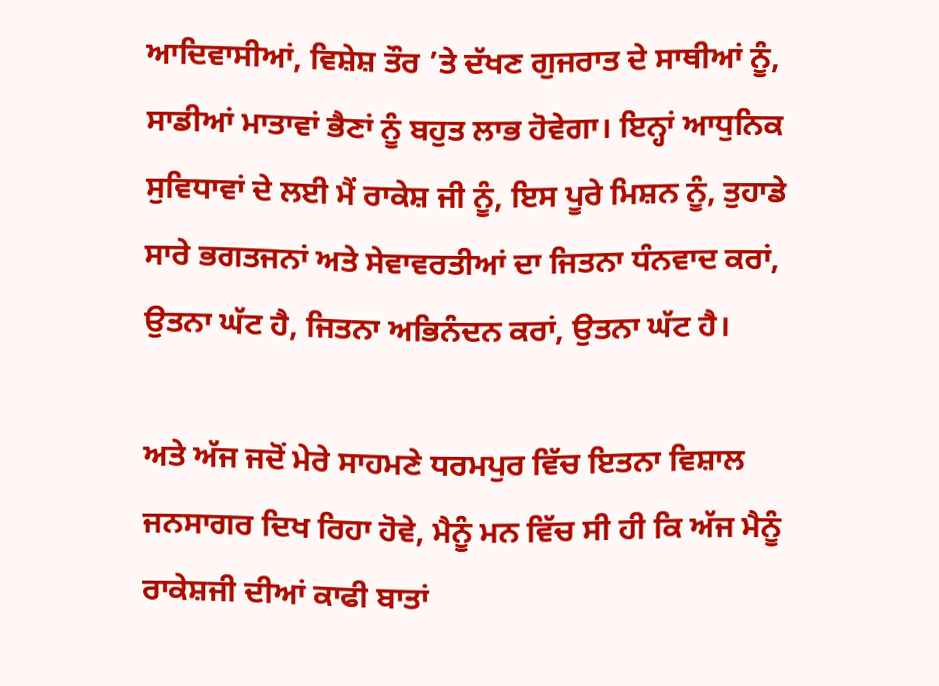ਆਦਿਵਾਸੀਆਂ, ਵਿਸ਼ੇਸ਼ ਤੌਰ ’ਤੇ ਦੱਖਣ ਗੁਜਰਾਤ ਦੇ ਸਾਥੀਆਂ ਨੂੰ, ਸਾਡੀਆਂ ਮਾਤਾਵਾਂ ਭੈਣਾਂ ਨੂੰ ਬਹੁਤ ਲਾਭ ਹੋਵੇਗਾ। ਇਨ੍ਹਾਂ ਆਧੁਨਿਕ ਸੁਵਿਧਾਵਾਂ ਦੇ ਲਈ ਮੈਂ ਰਾਕੇਸ਼ ਜੀ ਨੂੰ, ਇਸ ਪੂਰੇ ਮਿਸ਼ਨ ਨੂੰ, ਤੁਹਾਡੇ ਸਾਰੇ ਭਗਤਜਨਾਂ ਅਤੇ ਸੇਵਾਵਰਤੀਆਂ ਦਾ ਜਿਤਨਾ ਧੰਨਵਾਦ ਕਰਾਂ, ਉਤਨਾ ਘੱਟ ਹੈ, ਜਿਤਨਾ ਅਭਿਨੰਦਨ ਕਰਾਂ, ਉਤਨਾ ਘੱਟ ਹੈ।

ਅਤੇ ਅੱਜ ਜਦੋਂ ਮੇਰੇ ਸਾਹਮਣੇ ਧਰਮਪੁਰ ਵਿੱਚ ਇਤਨਾ ਵਿਸ਼ਾਲ ਜਨਸਾਗਰ ਦਿਖ ਰਿਹਾ ਹੋਵੇ, ਮੈਨੂੰ ਮਨ ਵਿੱਚ ਸੀ ਹੀ ਕਿ ਅੱਜ ਮੈਨੂੰ ਰਾਕੇਸ਼ਜੀ ਦੀਆਂ ਕਾਫੀ ਬਾਤਾਂ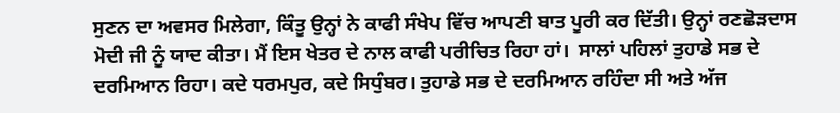ਸੁਣਨ ਦਾ ਅਵਸਰ ਮਿਲੇਗਾ, ਕਿੰਤੂ ਉਨ੍ਹਾਂ ਨੇ ਕਾਫੀ ਸੰਖੇਪ ਵਿੱਚ ਆਪਣੀ ਬਾਤ ਪੂਰੀ ਕਰ ਦਿੱਤੀ। ਉਨ੍ਹਾਂ ਰਣਛੋੜਦਾਸ ਮੋਦੀ ਜੀ ਨੂੰ ਯਾਦ ਕੀਤਾ। ਮੈਂ ਇਸ ਖੇਤਰ ਦੇ ਨਾਲ ਕਾਫੀ ਪਰੀਚਿਤ ਰਿਹਾ ਹਾਂ।  ਸਾਲਾਂ ਪਹਿਲਾਂ ਤੁਹਾਡੇ ਸਭ ਦੇ ਦਰਮਿਆਨ ਰਿਹਾ। ਕਦੇ ਧਰਮਪੁਰ, ਕਦੇ ਸਿਧੁੰਬਰ। ਤੁਹਾਡੇ ਸਭ ਦੇ ਦਰਮਿਆਨ ਰਹਿੰਦਾ ਸੀ ਅਤੇ ਅੱਜ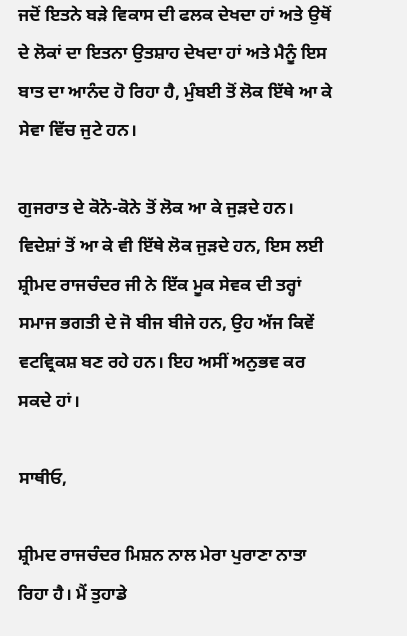ਜਦੋਂ ਇਤਨੇ ਬੜੇ ਵਿਕਾਸ ਦੀ ਫਲਕ ਦੇਖਦਾ ਹਾਂ ਅਤੇ ਉਥੋਂ ਦੇ ਲੋਕਾਂ ਦਾ ਇਤਨਾ ਉਤਸ਼ਾਹ ਦੇਖਦਾ ਹਾਂ ਅਤੇ ਮੈਨੂੰ ਇਸ ਬਾਤ ਦਾ ਆਨੰਦ ਹੋ ਰਿਹਾ ਹੈ, ਮੁੰਬਈ ਤੋਂ ਲੋਕ ਇੱਥੇ ਆ ਕੇ ਸੇਵਾ ਵਿੱਚ ਜੁਟੇ ਹਨ।

ਗੁਜਰਾਤ ਦੇ ਕੋਨੋ-ਕੋਨੇ ਤੋਂ ਲੋਕ ਆ ਕੇ ਜੁੜਦੇ ਹਨ। ਵਿਦੇਸ਼ਾਂ ਤੋਂ ਆ ਕੇ ਵੀ ਇੱਥੇ ਲੋਕ ਜੁੜਦੇ ਹਨ, ਇਸ ਲਈ ਸ਼੍ਰੀਮਦ ਰਾਜਚੰਦਰ ਜੀ ਨੇ ਇੱਕ ਮੂਕ ਸੇਵਕ ਦੀ ਤਰ੍ਹਾਂ ਸਮਾਜ ਭਗਤੀ ਦੇ ਜੋ ਬੀਜ ਬੀਜੇ ਹਨ, ਉਹ ਅੱਜ ਕਿਵੇਂ ਵਟਵ੍ਰਿਕਸ਼ ਬਣ ਰਹੇ ਹਨ। ਇਹ ਅਸੀਂ ਅਨੁਭਵ ਕਰ ਸਕਦੇ ਹਾਂ।

ਸਾਥੀਓ,

ਸ਼੍ਰੀਮਦ ਰਾਜਚੰਦਰ ਮਿਸ਼ਨ ਨਾਲ ਮੇਰਾ ਪੁਰਾਣਾ ਨਾਤਾ ਰਿਹਾ ਹੈ। ਮੈਂ ਤੁਹਾਡੇ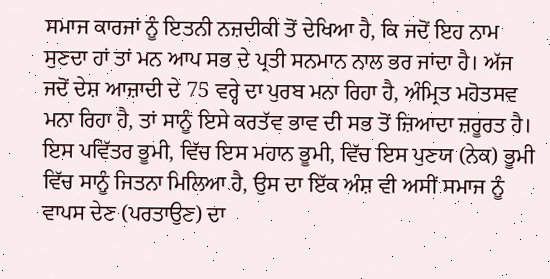ਸਮਾਜ ਕਾਰਜਾਂ ਨੂੰ ਇਤਨੀ ਨਜ਼ਦੀਕੀ ਤੋਂ ਦੇਖਿਆ ਹੈ, ਕਿ ਜਦੋਂ ਇਹ ਨਾਮ ਸੁਣਦਾ ਹਾਂ ਤਾਂ ਮਨ ਆਪ ਸਭ ਦੇ ਪ੍ਰਤੀ ਸਨਮਾਨ ਨਾਲ ਭਰ ਜਾਂਦਾ ਹੈ। ਅੱਜ ਜਦੋਂ ਦੇਸ਼ ਆਜ਼ਾਦੀ ਦੇ 75 ਵਰ੍ਹੇ ਦਾ ਪੁਰਬ ਮਨਾ ਰਿਹਾ ਹੈ, ਅੰਮ੍ਰਿਤ ਮਹੋਤਸਵ ਮਨਾ ਰਿਹਾ ਹੈ, ਤਾਂ ਸਾਨੂੰ ਇਸੇ ਕਰਤੱਵ ਭਾਵ ਦੀ ਸਭ ਤੋਂ ਜ਼ਿਆਦਾ ਜ਼ਰੂਰਤ ਹੈ। ਇਸ ਪਵਿੱਤਰ ਭੂਮੀ, ਵਿੱਚ ਇਸ ਮਹਾਨ ਭੂਮੀ, ਵਿੱਚ ਇਸ ਪੁਣਯ (ਨੇਕ) ਭੂਮੀ ਵਿੱਚ ਸਾਨੂੰ ਜਿਤਨਾ ਮਿਲਿਆ ਹੈ, ਉਸ ਦਾ ਇੱਕ ਅੰਸ਼ ਵੀ ਅਸੀਂ ਸਮਾਜ ਨੂੰ ਵਾਪਸ ਦੇਣ (ਪਰਤਾਉਣ) ਦਾ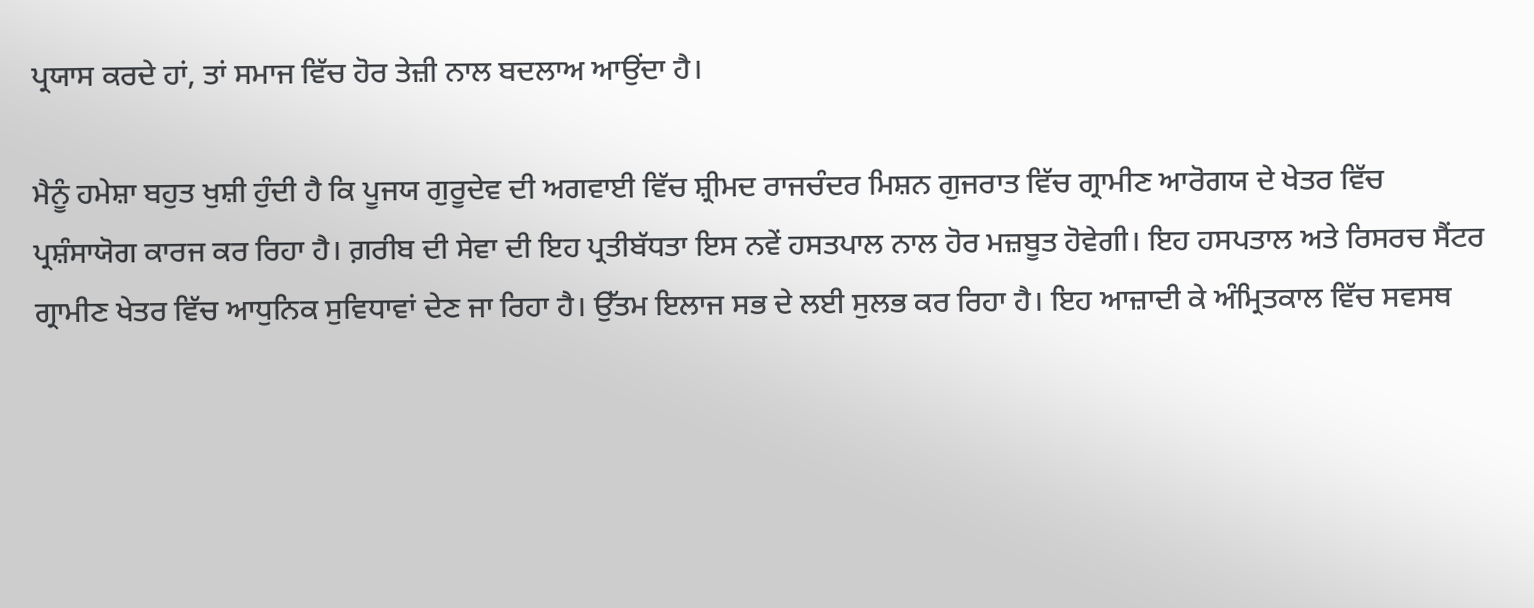ਪ੍ਰਯਾਸ ਕਰਦੇ ਹਾਂ, ਤਾਂ ਸਮਾਜ ਵਿੱਚ ਹੋਰ ਤੇਜ਼ੀ ਨਾਲ ਬਦਲਾਅ ਆਉਂਦਾ ਹੈ।

ਮੈਨੂੰ ਹਮੇਸ਼ਾ ਬਹੁਤ ਖੁਸ਼ੀ ਹੁੰਦੀ ਹੈ ਕਿ ਪੂਜਯ ਗੁਰੂਦੇਵ ਦੀ ਅਗਵਾਈ ਵਿੱਚ ਸ਼੍ਰੀਮਦ ਰਾਜਚੰਦਰ ਮਿਸ਼ਨ ਗੁਜਰਾਤ ਵਿੱਚ ਗ੍ਰਾਮੀਣ ਆਰੋਗਯ ਦੇ ਖੇਤਰ ਵਿੱਚ ਪ੍ਰਸ਼ੰਸਾਯੋਗ ਕਾਰਜ ਕਰ ਰਿਹਾ ਹੈ। ਗ਼ਰੀਬ ਦੀ ਸੇਵਾ ਦੀ ਇਹ ਪ੍ਰਤੀਬੱਧਤਾ ਇਸ ਨਵੇਂ ਹਸਤਪਾਲ ਨਾਲ ਹੋਰ ਮਜ਼ਬੂਤ ਹੋਵੇਗੀ। ਇਹ ਹਸਪਤਾਲ ਅਤੇ ਰਿਸਰਚ ਸੈਂਟਰ ਗ੍ਰਾਮੀਣ ਖੇਤਰ ਵਿੱਚ ਆਧੁਨਿਕ ਸੁਵਿਧਾਵਾਂ ਦੇਣ ਜਾ ਰਿਹਾ ਹੈ। ਉੱਤਮ ਇਲਾਜ ਸਭ ਦੇ ਲਈ ਸੁਲਭ ਕਰ ਰਿਹਾ ਹੈ। ਇਹ ਆਜ਼ਾਦੀ ਕੇ ਅੰਮ੍ਰਿਤਕਾਲ ਵਿੱਚ ਸਵਸਥ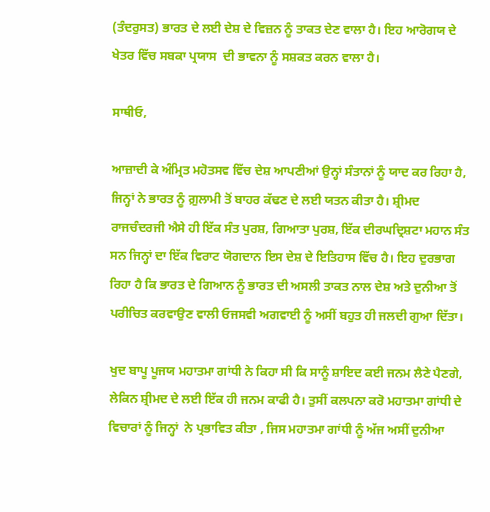(ਤੰਦਰੁਸਤ) ਭਾਰਤ ਦੇ ਲਈ ਦੇਸ਼ ਦੇ ਵਿਜ਼ਨ ਨੂੰ ਤਾਕਤ ਦੇਣ ਵਾਲਾ ਹੈ। ਇਹ ਆਰੋਗਯ ਦੇ ਖੇਤਰ ਵਿੱਚ ਸਬਕਾ ਪ੍ਰਯਾਸ  ਦੀ ਭਾਵਨਾ ਨੂੰ ਸਸ਼ਕਤ ਕਰਨ ਵਾਲਾ ਹੈ।

ਸਾਥੀਓ,

ਆਜ਼ਾਦੀ ਕੇ ਅੰਮ੍ਰਿਤ ਮਹੋਤਸਵ ਵਿੱਚ ਦੇਸ਼ ਆਪਣੀਆਂ ਉਨ੍ਹਾਂ ਸੰਤਾਨਾਂ ਨੂੰ ਯਾਦ ਕਰ ਰਿਹਾ ਹੈ, ਜਿਨ੍ਹਾਂ ਨੇ ਭਾਰਤ ਨੂੰ ਗ਼ੁਲਾਮੀ ਤੋਂ ਬਾਹਰ ਕੱਢਣ ਦੇ ਲਈ ਯਤਨ ਕੀਤਾ ਹੈ। ਸ਼੍ਰੀਮਦ ਰਾਜਚੰਦਰਜੀ ਐਸੇ ਹੀ ਇੱਕ ਸੰਤ ਪੁਰਸ਼, ਗਿਆਤਾ ਪੁਰਸ਼, ਇੱਕ ਦੀਰਘਦ੍ਰਿਸ਼ਟਾ ਮਹਾਨ ਸੰਤ ਸਨ ਜਿਨ੍ਹਾਂ ਦਾ ਇੱਕ ਵਿਰਾਟ ਯੋਗਦਾਨ ਇਸ ਦੇਸ਼ ਦੇ ਇਤਿਹਾਸ ਵਿੱਚ ਹੈ। ਇਹ ਦੁਰਭਾਗ ਰਿਹਾ ਹੈ ਕਿ ਭਾਰਤ ਦੇ ਗਿਆਨ ਨੂੰ ਭਾਰਤ ਦੀ ਅਸਲੀ ਤਾਕਤ ਨਾਲ ਦੇਸ਼ ਅਤੇ ਦੁਨੀਆ ਤੋਂ ਪਰੀਚਿਤ ਕਰਵਾਉਣ ਵਾਲੀ ਓਜਸਵੀ ਅਗਵਾਈ ਨੂੰ ਅਸੀਂ ਬਹੁਤ ਹੀ ਜਲਦੀ ਗੁਆ ਦਿੱਤਾ।

ਖੁਦ ਬਾਪੂ ਪੂਜਯ ਮਹਾਤਮਾ ਗਾਂਧੀ ਨੇ ਕਿਹਾ ਸੀ ਕਿ ਸਾਨੂੰ ਸ਼ਾਇਦ ਕਈ ਜਨਮ ਲੈਣੇ ਪੈਣਗੇ, ਲੇਕਿਨ ਸ਼੍ਰੀਮਦ ਦੇ ਲਈ ਇੱਕ ਹੀ ਜਨਮ ਕਾਫੀ ਹੈ। ਤੁਸੀਂ ਕਲਪਨਾ ਕਰੋ ਮਹਾਤਮਾ ਗਾਂਧੀ ਦੇ ਵਿਚਾਰਾਂ ਨੂੰ ਜਿਨ੍ਹਾਂ  ਨੇ ਪ੍ਰਭਾਵਿਤ ਕੀਤਾ , ਜਿਸ ਮਹਾਤਮਾ ਗਾਂਧੀ ਨੂੰ ਅੱਜ ਅਸੀਂ ਦੁਨੀਆ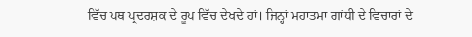ਵਿੱਚ ਪਥ ਪ੍ਰਦਰਸ਼ਕ ਦੇ ਰੂਪ ਵਿੱਚ ਦੇਖਦੇ ਹਾਂ। ਜਿਨ੍ਹਾਂ ਮਹਾਤਮਾ ਗਾਂਧੀ ਦੇ ਵਿਚਾਰਾਂ ਦੇ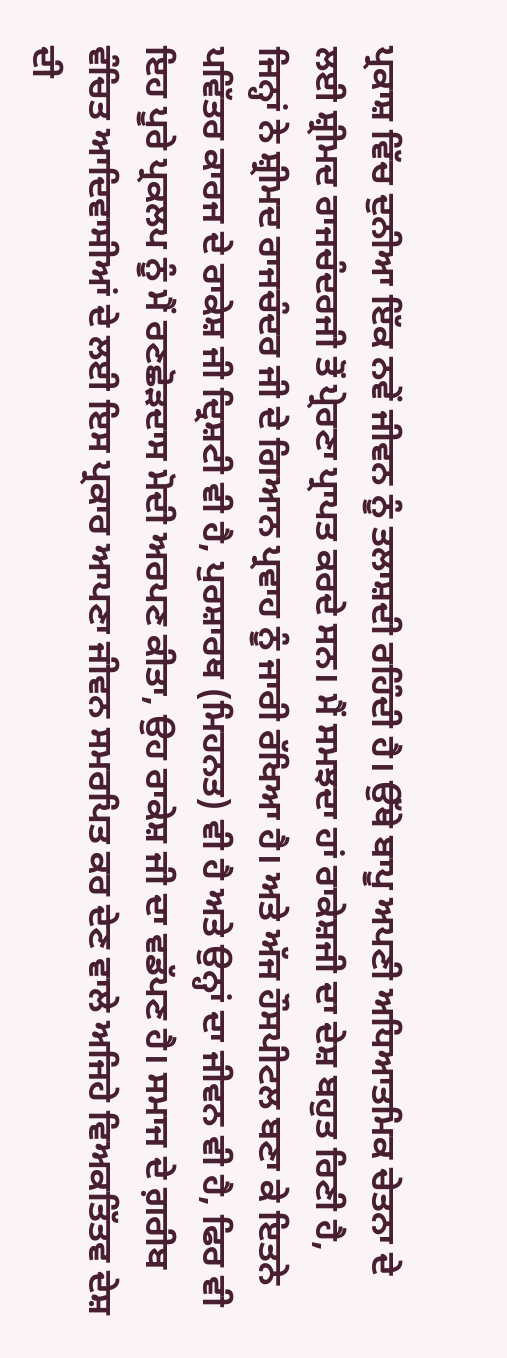ਪ੍ਰਕਾਸ਼ ਵਿੱਚ ਦੁਨੀਆ ਇੱਕ ਨਵੇਂ ਜੀਵਨ ਨੂੰ ਤਲਾਸ਼ਦੀ ਰਹਿੰਦੀ ਹੈ। ਉੱਥੇ ਬਾਪੂ ਅਪਣੀ ਅਧਿਆਤਮਿਕ ਚੇਤਨਾ ਦੇ ਲਈ ਸ਼੍ਰੀਮਦ ਰਾਜਚੰਦਰਜੀ ਤੋਂ ਪ੍ਰੇਰਣਾ ਪ੍ਰਾਪਤ ਕਰਦੇ ਸਨ। ਮੈਂ ਸਮਝਦਾ ਹਾਂ ਰਾਕੇਸ਼ਜੀ ਦਾ ਦੇਸ਼ ਬਹੁਤ ਰਿਣੀ ਹੈ, ਜਿਨ੍ਹਾਂ ਨੇ ਸ਼੍ਰੀਮਦ ਰਾਜਚੰਦਰ ਜੀ ਦੇ ਗਿਆਨ ਪ੍ਰਵਾਹ ਨੂੰ ਜਾਰੀ ਰੱਖਿਆ ਹੈ। ਅਤੇ ਅੱਜ ਹੌਸਪੀਟਲ ਬਣਾ ਕੇ ਇਤਨੇ ਪਵਿੱਤਰ ਕਾਰਜ ਦੇ ਰਾਕੇਸ਼ ਜੀ ਦ੍ਰਿਸ਼ਟੀ ਵੀ ਹੈ, ਪੁਰਸ਼ਾਰਥ (ਮਿਹਨਤ) ਵੀ ਹੈ ਅਤੇ ਉਨ੍ਹਾਂ ਦਾ ਜੀਵਨ ਵੀ ਹੈ, ਫਿਰ ਵੀ ਇਹ ਪੂਰੇ ਪ੍ਰਕਲਪ ਨੂੰ ਮੈਂ ਰਣਛੋੜਦਾਸ ਮੋਦੀ ਅਰਪਣ ਕੀਤਾ, ਉਹ ਰਾਕੇਸ਼ ਜੀ ਦਾ ਵਡੱਪਣ ਹੈ। ਸਮਾਜ ਦੇ ਗ਼ਰੀਬ ਵੰਚਿਤ ਆਦਿਵਾਸੀਆਂ ਦੇ ਲਈ ਇਸ ਪ੍ਰਕਾਰ ਆਪਣਾ ਜੀਵਨ ਸਮਰਪਿਤ ਕਰ ਦੇਣ ਵਾਲੇ ਅਜਿਹੇ ਵਿਅਕਤਿੱਤਵ ਦੇਸ਼ ਦੀ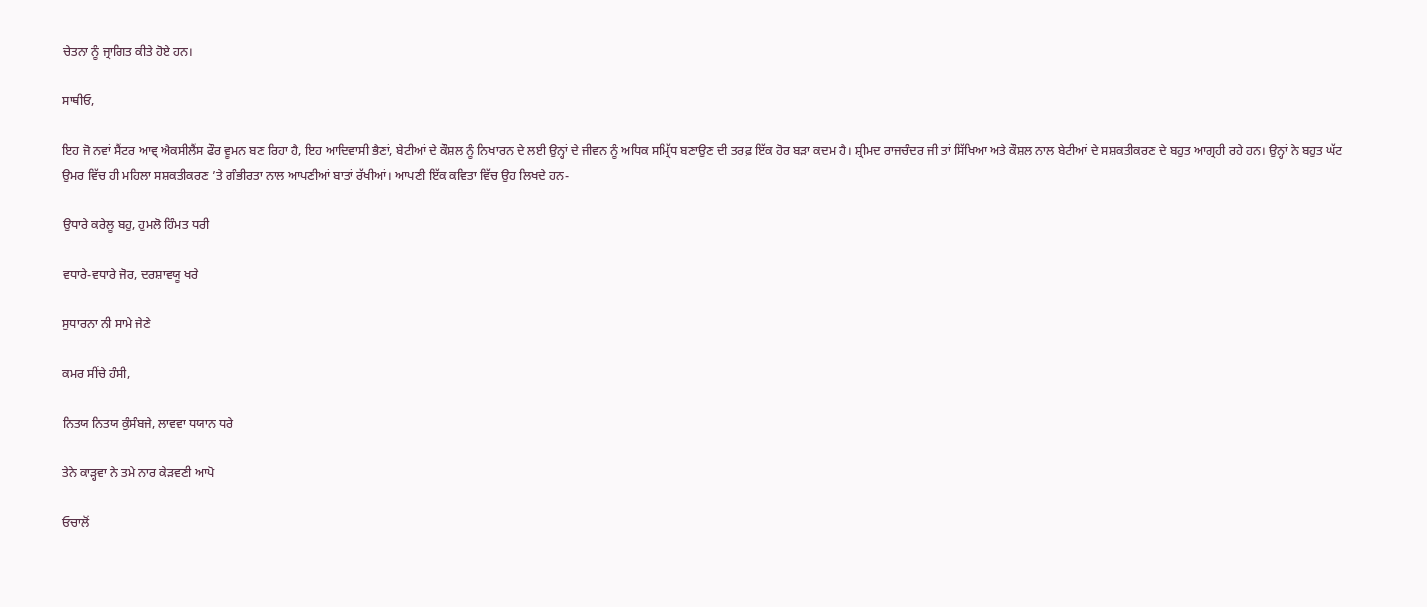ਚੇਤਨਾ ਨੂੰ ਜ੍ਰਾਗਿਤ ਕੀਤੇ ਹੋਏ ਹਨ।

ਸਾਥੀਓ,

ਇਹ ਜੋ ਨਵਾਂ ਸੈਂਟਰ ਆਵ੍ ਐਕਸੀਲੈਂਸ ਫੌਰ ਵੂਮਨ ਬਣ ਰਿਹਾ ਹੈ, ਇਹ ਆਦਿਵਾਸੀ ਭੈਣਾਂ, ਬੇਟੀਆਂ ਦੇ ਕੌਸ਼ਲ ਨੂੰ ਨਿਖਾਰਨ ਦੇ ਲਈ ਉਨ੍ਹਾਂ ਦੇ ਜੀਵਨ ਨੂੰ ਅਧਿਕ ਸਮ੍ਰਿੱਧ ਬਣਾਉਣ ਦੀ ਤਰਫ਼ ਇੱਕ ਹੋਰ ਬੜਾ ਕਦਮ ਹੈ। ਸ਼੍ਰੀਮਦ ਰਾਜਚੰਦਰ ਜੀ ਤਾਂ ਸਿੱਖਿਆ ਅਤੇ ਕੌਸ਼ਲ ਨਾਲ ਬੇਟੀਆਂ ਦੇ ਸਸ਼ਕਤੀਕਰਣ ਦੇ ਬਹੁਤ ਆਗ੍ਰਹੀ ਰਹੇ ਹਨ। ਉਨ੍ਹਾਂ ਨੇ ਬਹੁਤ ਘੱਟ ਉਮਰ ਵਿੱਚ ਹੀ ਮਹਿਲਾ ਸਸ਼ਕਤੀਕਰਣ ’ਤੇ ਗੰਭੀਰਤਾ ਨਾਲ ਆਪਣੀਆਂ ਬਾਤਾਂ ਰੱਖੀਆਂ। ਆਪਣੀ ਇੱਕ ਕਵਿਤਾ ਵਿੱਚ ਉਹ ਲਿਖਦੇ ਹਨ-

ਉਧਾਰੇ ਕਰੇਲੂ ਬਹੁ, ਹੁਮਲੋ ਹਿੰਮਤ ਧਰੀ

ਵਧਾਰੇ-ਵਧਾਰੇ ਜੋਰ, ਦਰਸ਼ਾਵਯੂ ਖਰੇ

ਸੁਧਾਰਨਾ ਨੀ ਸਾਮੇ ਜੇਣੇ

ਕਮਰ ਸੀਂਚੇ ਹੰਸੀ,

ਨਿਤਯ ਨਿਤਯ ਕੁੰਸੰਬਜੇ, ਲਾਵਵਾ ਧਯਾਨ ਧਰੇ

ਤੇਨੇ ਕਾੜ੍ਹਵਾ ਨੇ ਤਮੇ ਨਾਰ ਕੇੜਵਣੀ ਆਪੋ

ਓਚਾਲੋਂ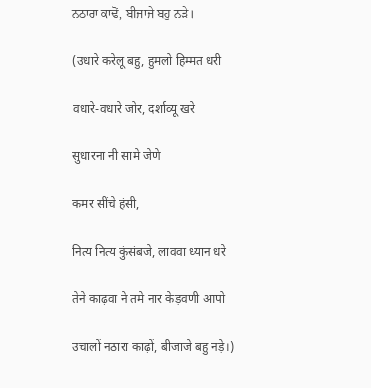ਨਠਾਰਾ ਕਾਢੋਂ, ਬੀਜਾਜੇ ਬਹੁ ਨੜੇ।

(उधारे करेलू बहु, हुमलो हिम्मत धरी

वधारे-वधारे जोर, दर्शाव्यू खरे

सुधारना नी सामे जेणे

कमर सींचे हंसी,

नित्य नित्य कुंसंबजे, लाववा ध्यान धरे

तेने काढ़वा ने तमे नार केड़वणी आपो

उचालों नठारा काढ़ों, बीजाजे बहु नड़े।)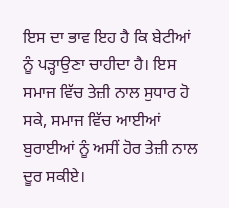ਇਸ ਦਾ ਭਾਵ ਇਹ ਹੈ ਕਿ ਬੇਟੀਆਂ ਨੂੰ ਪੜ੍ਹਾਉਣਾ ਚਾਹੀਦਾ ਹੈ। ਇਸ ਸਮਾਜ ਵਿੱਚ ਤੇਜ਼ੀ ਨਾਲ ਸੁਧਾਰ ਹੋ ਸਕੇ, ਸਮਾਜ ਵਿੱਚ ਆਈਆਂ ਬੁਰਾਈਆਂ ਨੂੰ ਅਸੀਂ ਹੋਰ ਤੇਜ਼ੀ ਨਾਲ ਦੂਰ ਸਕੀਏ।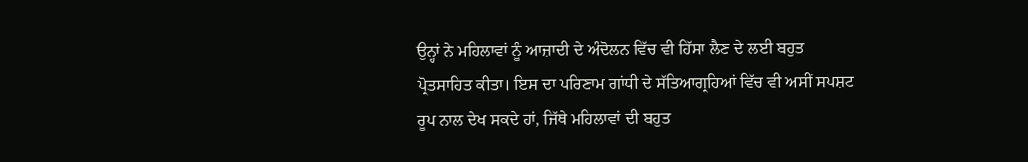ਉਨ੍ਹਾਂ ਨੇ ਮਹਿਲਾਵਾਂ ਨੂੰ ਆਜ਼ਾਦੀ ਦੇ ਅੰਦੋਲਨ ਵਿੱਚ ਵੀ ਹਿੱਸਾ ਲੈਣ ਦੇ ਲਈ ਬਹੁਤ ਪ੍ਰੋਤਸਾਹਿਤ ਕੀਤਾ। ਇਸ ਦਾ ਪਰਿਣਾਮ ਗਾਂਧੀ ਦੇ ਸੱਤਿਆਗ੍ਰਹਿਆਂ ਵਿੱਚ ਵੀ ਅਸੀਂ ਸਪਸ਼ਟ ਰੂਪ ਨਾਲ ਦੇਖ ਸਕਦੇ ਹਾਂ, ਜਿੱਥੇ ਮਹਿਲਾਵਾਂ ਦੀ ਬਹੁਤ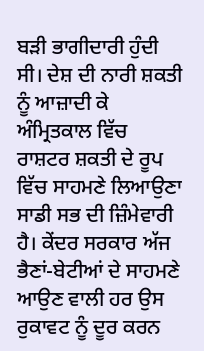ਬੜੀ ਭਾਗੀਦਾਰੀ ਹੁੰਦੀ ਸੀ। ਦੇਸ਼ ਦੀ ਨਾਰੀ ਸ਼ਕਤੀ ਨੂੰ ਆਜ਼ਾਦੀ ਕੇ ਅੰਮ੍ਰਿਤਕਾਲ ਵਿੱਚ ਰਾਸ਼ਟਰ ਸ਼ਕਤੀ ਦੇ ਰੂਪ ਵਿੱਚ ਸਾਹਮਣੇ ਲਿਆਉਣਾ ਸਾਡੀ ਸਭ ਦੀ ਜ਼ਿੰਮੇਵਾਰੀ ਹੈ। ਕੇਂਦਰ ਸਰਕਾਰ ਅੱਜ ਭੈਣਾਂ-ਬੇਟੀਆਂ ਦੇ ਸਾਹਮਣੇ ਆਉਣ ਵਾਲੀ ਹਰ ਉਸ ਰੁਕਾਵਟ ਨੂੰ ਦੂਰ ਕਰਨ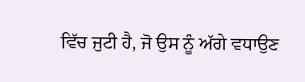ਵਿੱਚ ਜੁਟੀ ਹੈ, ਜੋ ਉਸ ਨੂੰ ਅੱਗੇ ਵਧਾਉਣ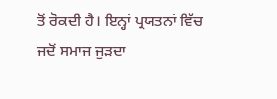ਤੋਂ ਰੋਕਦੀ ਹੈ। ਇਨ੍ਹਾਂ ਪ੍ਰਯਤਨਾਂ ਵਿੱਚ ਜਦੋਂ ਸਮਾਜ ਜੁੜਦਾ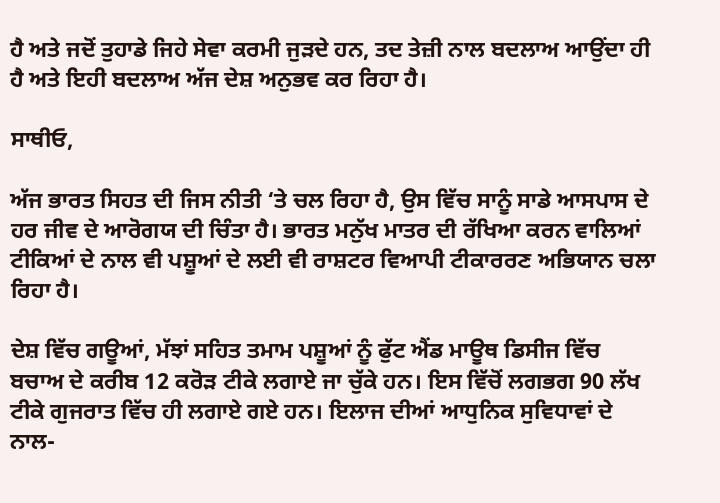ਹੈ ਅਤੇ ਜਦੋਂ ਤੁਹਾਡੇ ਜਿਹੇ ਸੇਵਾ ਕਰਮੀ ਜੁੜਦੇ ਹਨ, ਤਦ ਤੇਜ਼ੀ ਨਾਲ ਬਦਲਾਅ ਆਉਂਦਾ ਹੀ ਹੈ ਅਤੇ ਇਹੀ ਬਦਲਾਅ ਅੱਜ ਦੇਸ਼ ਅਨੁਭਵ ਕਰ ਰਿਹਾ ਹੈ।

ਸਾਥੀਓ,

ਅੱਜ ਭਾਰਤ ਸਿਹਤ ਦੀ ਜਿਸ ਨੀਤੀ ‘ਤੇ ਚਲ ਰਿਹਾ ਹੈ, ਉਸ ਵਿੱਚ ਸਾਨੂੰ ਸਾਡੇ ਆਸਪਾਸ ਦੇ ਹਰ ਜੀਵ ਦੇ ਆਰੋਗਯ ਦੀ ਚਿੰਤਾ ਹੈ। ਭਾਰਤ ਮਨੁੱਖ ਮਾਤਰ ਦੀ ਰੱਖਿਆ ਕਰਨ ਵਾਲਿਆਂ ਟੀਕਿਆਂ ਦੇ ਨਾਲ ਵੀ ਪਸ਼ੂਆਂ ਦੇ ਲਈ ਵੀ ਰਾਸ਼ਟਰ ਵਿਆਪੀ ਟੀਕਾਰਰਣ ਅਭਿਯਾਨ ਚਲਾ ਰਿਹਾ ਹੈ।

ਦੇਸ਼ ਵਿੱਚ ਗਊਆਂ, ਮੱਝਾਂ ਸਹਿਤ ਤਮਾਮ ਪਸ਼ੂਆਂ ਨੂੰ ਫੁੱਟ ਐਂਡ ਮਾਊਥ ਡਿਸੀਜ ਵਿੱਚ ਬਚਾਅ ਦੇ ਕਰੀਬ 12 ਕਰੋੜ ਟੀਕੇ ਲਗਾਏ ਜਾ ਚੁੱਕੇ ਹਨ। ਇਸ ਵਿੱਚੋਂ ਲਗਭਗ 90 ਲੱਖ ਟੀਕੇ ਗੁਜਰਾਤ ਵਿੱਚ ਹੀ ਲਗਾਏ ਗਏ ਹਨ। ਇਲਾਜ ਦੀਆਂ ਆਧੁਨਿਕ ਸੁਵਿਧਾਵਾਂ ਦੇ ਨਾਲ-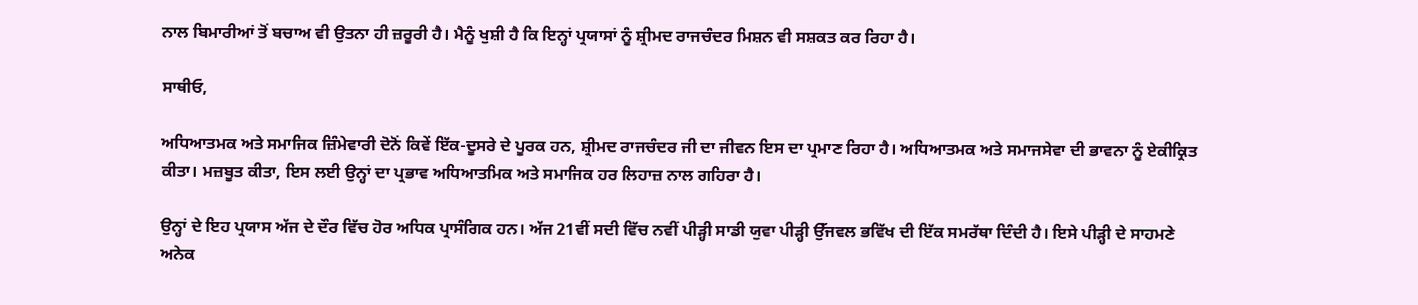ਨਾਲ ਬਿਮਾਰੀਆਂ ਤੋਂ ਬਚਾਅ ਵੀ ਉਤਨਾ ਹੀ ਜ਼ਰੂਰੀ ਹੈ। ਮੈਨੂੰ ਖੁਸ਼ੀ ਹੈ ਕਿ ਇਨ੍ਹਾਂ ਪ੍ਰਯਾਸਾਂ ਨੂੰ ਸ਼੍ਰੀਮਦ ਰਾਜਚੰਦਰ ਮਿਸ਼ਨ ਵੀ ਸਸ਼ਕਤ ਕਰ ਰਿਹਾ ਹੈ।

ਸਾਥੀਓ,

ਅਧਿਆਤਮਕ ਅਤੇ ਸਮਾਜਿਕ ਜ਼ਿੰਮੇਵਾਰੀ ਦੋਨੋਂ ਕਿਵੇਂ ਇੱਕ-ਦੂਸਰੇ ਦੇ ਪੂਰਕ ਹਨ, ਸ਼੍ਰੀਮਦ ਰਾਜਚੰਦਰ ਜੀ ਦਾ ਜੀਵਨ ਇਸ ਦਾ ਪ੍ਰਮਾਣ ਰਿਹਾ ਹੈ। ਅਧਿਆਤਮਕ ਅਤੇ ਸਮਾਜਸੇਵਾ ਦੀ ਭਾਵਨਾ ਨੂੰ ਏਕੀਕ੍ਰਿਤ ਕੀਤਾ। ਮਜ਼ਬੂਤ ਕੀਤਾ, ਇਸ ਲਈ ਉਨ੍ਹਾਂ ਦਾ ਪ੍ਰਭਾਵ ਅਧਿਆਤਮਿਕ ਅਤੇ ਸਮਾਜਿਕ ਹਰ ਲਿਹਾਜ਼ ਨਾਲ ਗਹਿਰਾ ਹੈ।

ਉਨ੍ਹਾਂ ਦੇ ਇਹ ਪ੍ਰਯਾਸ ਅੱਜ ਦੇ ਦੌਰ ਵਿੱਚ ਹੋਰ ਅਧਿਕ ਪ੍ਰਾਸੰਗਿਕ ਹਨ। ਅੱਜ 21ਵੀਂ ਸਦੀ ਵਿੱਚ ਨਵੀਂ ਪੀੜ੍ਹੀ ਸਾਡੀ ਯੁਵਾ ਪੀੜ੍ਹੀ ਉੱਜਵਲ ਭਵਿੱਖ ਦੀ ਇੱਕ ਸਮਰੱਥਾ ਦਿੰਦੀ ਹੈ। ਇਸੇ ਪੀੜ੍ਹੀ ਦੇ ਸਾਹਮਣੇ ਅਨੇਕ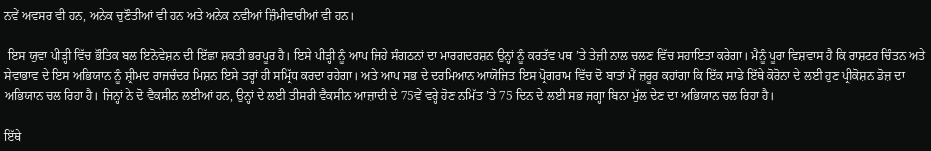ਨਵੇਂ ਅਵਸਰ ਵੀ ਹਨ, ਅਨੇਕ ਚੁਣੌਤੀਆਂ ਵੀ ਹਨ ਅਤੇ ਅਨੇਕ ਨਵੀਆਂ ਜ਼ਿੰਮੀਵਾਰੀਆਂ ਵੀ ਹਨ।

 ਇਸ ਯੁਵਾ ਪੀੜ੍ਹੀ ਵਿੱਚ ਭੌਤਿਕ ਬਲ ਇਨੋਵੇਸ਼ਨ ਦੀ ਇੱਛਾ ਸ਼ਕਤੀ ਭਰਪੂਰ ਹੈ। ਇਸੇ ਪੀੜ੍ਹੀ ਨੂੰ ਆਪ ਜਿਹੇ ਸੰਗਠਨਾਂ ਦਾ ਮਾਰਗਦਰਸ਼ਨ ਉਨ੍ਹਾਂ ਨੂੰ ਕਰਤੱਵ ਪਥ ’ਤੇ ਤੇਜ਼ੀ ਨਾਲ ਚਲਣ ਵਿੱਚ ਸਹਾਇਤਾ ਕਰੇਗਾ। ਮੈਨੂੰ ਪੂਰਾ ਵਿਸ਼ਵਾਸ ਹੈ ਕਿ ਰਾਸ਼ਟਰ ਚਿੰਤਨ ਅਤੇ ਸੇਵਾਭਾਵ ਦੇ ਇਸ ਅਭਿਯਾਨ ਨੂੰ ਸ਼੍ਰੀਮਦ ਰਾਜਚੰਦਰ ਮਿਸ਼ਨ ਇਸੇ ਤਰ੍ਹਾਂ ਹੀ ਸਮ੍ਰਿੱਧ ਕਰਦਾ ਰਹੇਗਾ। ਅਤੇ ਆਪ ਸਭ ਦੇ ਦਰਮਿਆਨ ਆਯੋਜਿਤ ਇਸ ਪ੍ਰੋਗਰਾਮ ਵਿੱਚ ਦੋ ਬਾਤਾਂ ਮੈਂ ਜ਼ਰੂਰ ਕਹਾਂਗਾ ਕਿ ਇੱਕ ਸਾਡੇ ਇੱਥੇ ਕੋਰੋਨਾ ਦੇ ਲਈ ਹੁਣ ਪ੍ਰੀਕੋਸ਼ਨ ਡੋਜ਼ ਦਾ ਅਭਿਯਾਨ ਚਲ ਰਿਹਾ ਹੈ। ਜਿਨ੍ਹਾਂ ਨੇ ਦੋ ਵੈਕਸੀਨ ਲਈਆਂ ਹਨ, ਉਨ੍ਹਾਂ ਦੇ ਲਈ ਤੀਸਰੀ ਵੈਕਸੀਨ ਆਜ਼ਾਦੀ ਦੇ 75ਵੇਂ ਵਰ੍ਹੇ ਹੋਣ ਨਮਿੱਤ ’ਤੇ 75 ਦਿਨ ਦੇ ਲਈ ਸਭ ਜਗ੍ਹਾ ਬਿਨਾ ਮੁੱਲ ਦੇਣ ਦਾ ਅਭਿਯਾਨ ਚਲ ਰਿਹਾ ਹੈ।

ਇੱਥੇ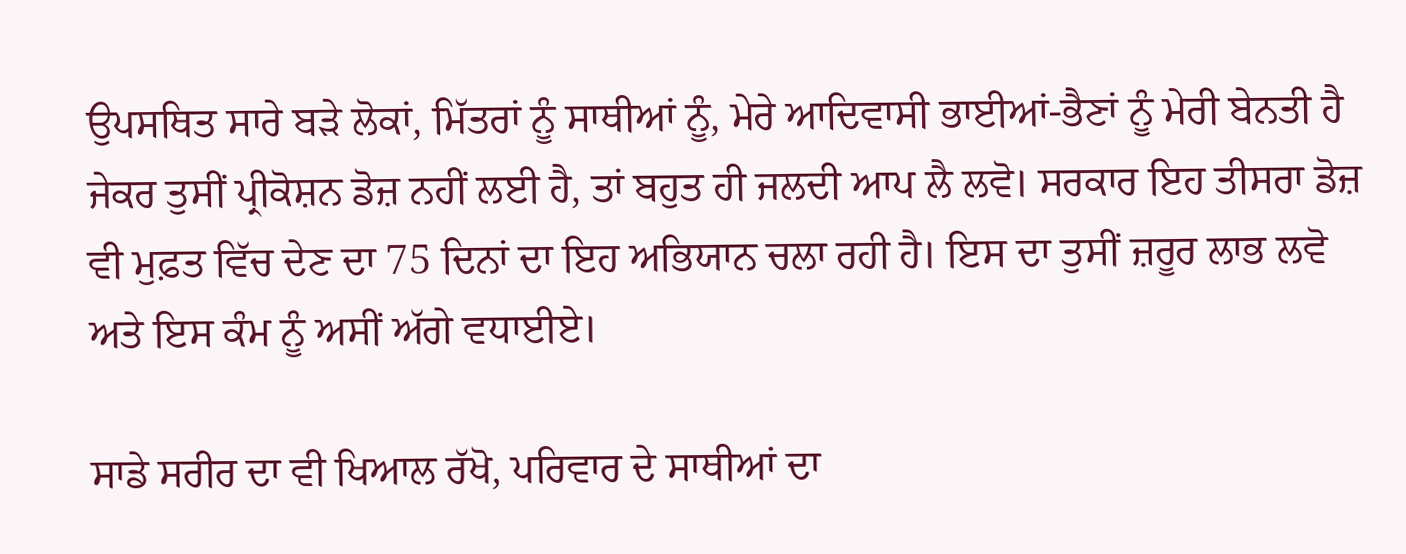ਉਪਸਥਿਤ ਸਾਰੇ ਬੜੇ ਲੋਕਾਂ, ਮਿੱਤਰਾਂ ਨੂੰ ਸਾਥੀਆਂ ਨੂੰ, ਮੇਰੇ ਆਦਿਵਾਸੀ ਭਾਈਆਂ-ਭੈਣਾਂ ਨੂੰ ਮੇਰੀ ਬੇਨਤੀ ਹੈ ਜੇਕਰ ਤੁਸੀਂ ਪ੍ਰੀਕੋਸ਼ਨ ਡੋਜ਼ ਨਹੀਂ ਲਈ ਹੈ, ਤਾਂ ਬਹੁਤ ਹੀ ਜਲਦੀ ਆਪ ਲੈ ਲਵੋ। ਸਰਕਾਰ ਇਹ ਤੀਸਰਾ ਡੋਜ਼ ਵੀ ਮੁਫ਼ਤ ਵਿੱਚ ਦੇਣ ਦਾ 75 ਦਿਨਾਂ ਦਾ ਇਹ ਅਭਿਯਾਨ ਚਲਾ ਰਹੀ ਹੈ। ਇਸ ਦਾ ਤੁਸੀਂ ਜ਼ਰੂਰ ਲਾਭ ਲਵੋ ਅਤੇ ਇਸ ਕੰਮ ਨੂੰ ਅਸੀਂ ਅੱਗੇ ਵਧਾਈਏ।

ਸਾਡੇ ਸਰੀਰ ਦਾ ਵੀ ਖਿਆਲ ਰੱਖੋ, ਪਰਿਵਾਰ ਦੇ ਸਾਥੀਆਂ ਦਾ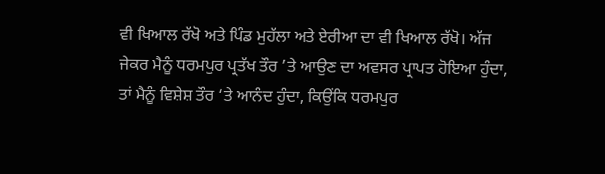ਵੀ ਖਿਆਲ ਰੱਖੋ ਅਤੇ ਪਿੰਡ ਮੁਹੱਲਾ ਅਤੇ ਏਰੀਆ ਦਾ ਵੀ ਖਿਆਲ ਰੱਖੋ। ਅੱਜ ਜੇਕਰ ਮੈਨੂੰ ਧਰਮਪੁਰ ਪ੍ਰਤੱਖ ਤੌਰ ’ਤੇ ਆਉਣ ਦਾ ਅਵਸਰ ਪ੍ਰਾਪਤ ਹੋਇਆ ਹੁੰਦਾ, ਤਾਂ ਮੈਨੂੰ ਵਿਸ਼ੇਸ਼ ਤੌਰ ‘ਤੇ ਆਨੰਦ ਹੁੰਦਾ, ਕਿਉਂਕਿ ਧਰਮਪੁਰ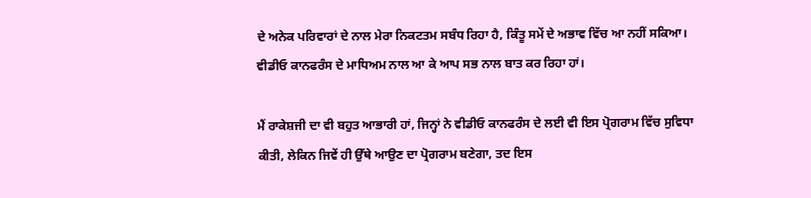ਦੇ ਅਨੇਕ ਪਰਿਵਾਰਾਂ ਦੇ ਨਾਲ ਮੇਰਾ ਨਿਕਟਤਮ ਸਬੰਧ ਰਿਹਾ ਹੈ, ਕਿੰਤੂ ਸਮੇਂ ਦੇ ਅਭਾਵ ਵਿੱਚ ਆ ਨਹੀਂ ਸਕਿਆ। ਵੀਡੀਓ ਕਾਨਫਰੰਸ ਦੇ ਮਾਧਿਅਮ ਨਾਲ ਆ ਕੇ ਆਪ ਸਭ ਨਾਲ ਬਾਤ ਕਰ ਰਿਹਾ ਹਾਂ।

ਮੈਂ ਰਾਕੇਸ਼ਜੀ ਦਾ ਵੀ ਬਹੁਤ ਆਭਾਰੀ ਹਾਂ, ਜਿਨ੍ਹਾਂ ਨੇ ਵੀਡੀਓ ਕਾਨਫਰੰਸ ਦੇ ਲਈ ਵੀ ਇਸ ਪ੍ਰੋਗਰਾਮ ਵਿੱਚ ਸੁਵਿਧਾ ਕੀਤੀ, ਲੇਕਿਨ ਜਿਵੇਂ ਹੀ ਉੱਥੇ ਆਉਣ ਦਾ ਪ੍ਰੋਗਰਾਮ ਬਣੇਗਾ, ਤਦ ਇਸ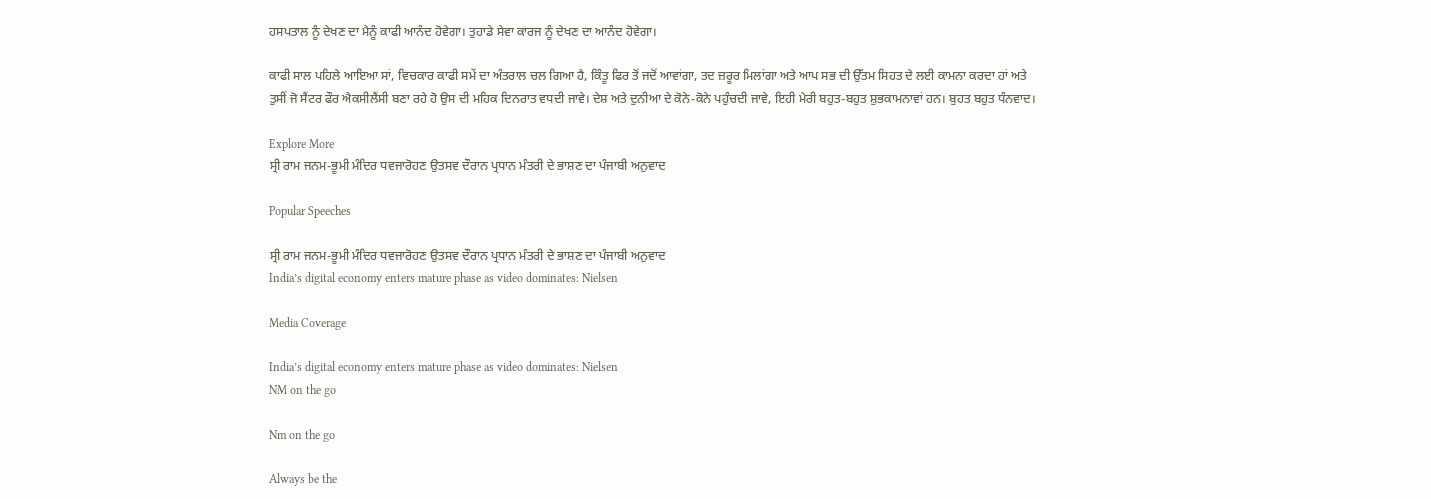ਹਸਪਤਾਲ ਨੂੰ ਦੇਖਣ ਦਾ ਮੈਨੂੰ ਕਾਫੀ ਆਨੰਦ ਹੋਵੇਗਾ। ਤੁਹਾਡੇ ਸੇਵਾ ਕਾਰਜ ਨੂੰ ਦੇਖਣ ਦਾ ਆਨੰਦ ਹੋਵੇਗਾ।

ਕਾਫੀ ਸਾਲ ਪਹਿਲੇ ਆਇਆ ਸਾਂ, ਵਿਚਕਾਰ ਕਾਫੀ ਸਮੇਂ ਦਾ ਅੰਤਰਾਲ ਚਲ ਗਿਆ ਹੈ, ਕਿੰਤੂ ਫਿਰ ਤੋਂ ਜਦੋਂ ਆਵਾਂਗਾ, ਤਦ ਜ਼ਰੂਰ ਮਿਲਾਂਗਾ ਅਤੇ ਆਪ ਸਭ ਦੀ ਉੱਤਮ ਸਿਹਤ ਦੇ ਲਈ ਕਾਮਨਾ ਕਰਦਾ ਹਾਂ ਅਤੇ ਤੁਸੀਂ ਜੋ ਸੈਂਟਰ ਫੌਰ ਐਕਸੀਲੈਂਸੀ ਬਣਾ ਰਹੇ ਹੋ ਉਸ ਦੀ ਮਹਿਕ ਦਿਨਰਾਤ ਵਧਦੀ ਜਾਵੇ। ਦੇਸ਼ ਅਤੇ ਦੁਨੀਆ ਦੇ ਕੋਨੇ-ਕੋਨੇ ਪਹੁੰਚਦੀ ਜਾਵੇ, ਇਹੀ ਮੇਰੀ ਬਹੁਤ-ਬਹੁਤ ਸ਼ੁਭਕਾਮਨਾਵਾਂ ਹਨ। ਬੁਹਤ ਬਹੁਤ ਧੰਨਵਾਦ।

Explore More
ਸ੍ਰੀ ਰਾਮ ਜਨਮ-ਭੂਮੀ ਮੰਦਿਰ ਧਵਜਾਰੋਹਣ ਉਤਸਵ ਦੌਰਾਨ ਪ੍ਰਧਾਨ ਮੰਤਰੀ ਦੇ ਭਾਸ਼ਣ ਦਾ ਪੰਜਾਬੀ ਅਨੁਵਾਦ

Popular Speeches

ਸ੍ਰੀ ਰਾਮ ਜਨਮ-ਭੂਮੀ ਮੰਦਿਰ ਧਵਜਾਰੋਹਣ ਉਤਸਵ ਦੌਰਾਨ ਪ੍ਰਧਾਨ ਮੰਤਰੀ ਦੇ ਭਾਸ਼ਣ ਦਾ ਪੰਜਾਬੀ ਅਨੁਵਾਦ
India’s digital economy enters mature phase as video dominates: Nielsen

Media Coverage

India’s digital economy enters mature phase as video dominates: Nielsen
NM on the go

Nm on the go

Always be the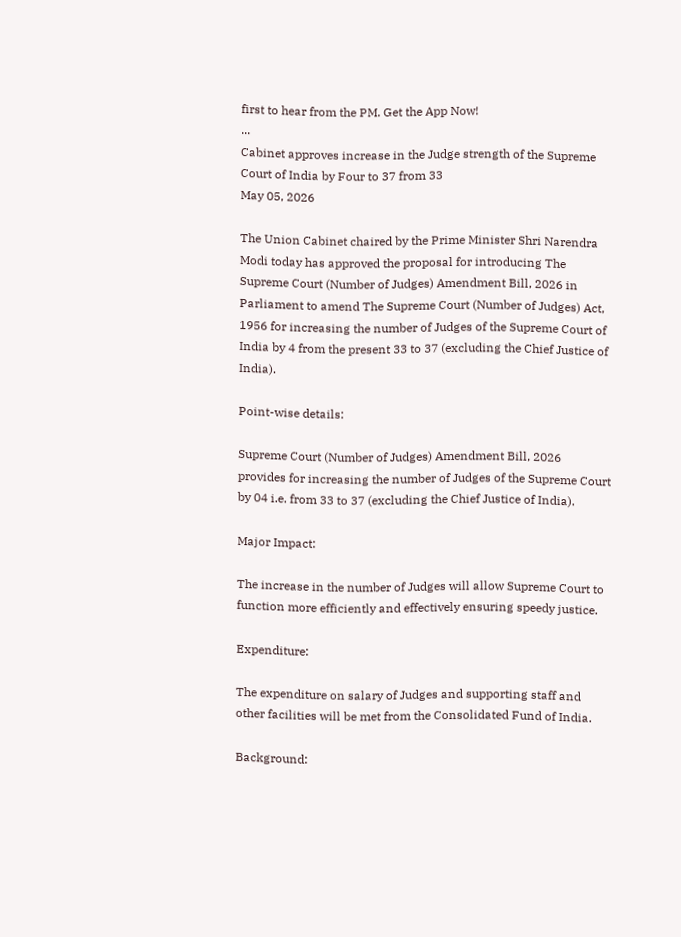first to hear from the PM. Get the App Now!
...
Cabinet approves increase in the Judge strength of the Supreme Court of India by Four to 37 from 33
May 05, 2026

The Union Cabinet chaired by the Prime Minister Shri Narendra Modi today has approved the proposal for introducing The Supreme Court (Number of Judges) Amendment Bill, 2026 in Parliament to amend The Supreme Court (Number of Judges) Act, 1956 for increasing the number of Judges of the Supreme Court of India by 4 from the present 33 to 37 (excluding the Chief Justice of India).

Point-wise details:

Supreme Court (Number of Judges) Amendment Bill, 2026 provides for increasing the number of Judges of the Supreme Court by 04 i.e. from 33 to 37 (excluding the Chief Justice of India).

Major Impact:

The increase in the number of Judges will allow Supreme Court to function more efficiently and effectively ensuring speedy justice.

Expenditure:

The expenditure on salary of Judges and supporting staff and other facilities will be met from the Consolidated Fund of India.

Background: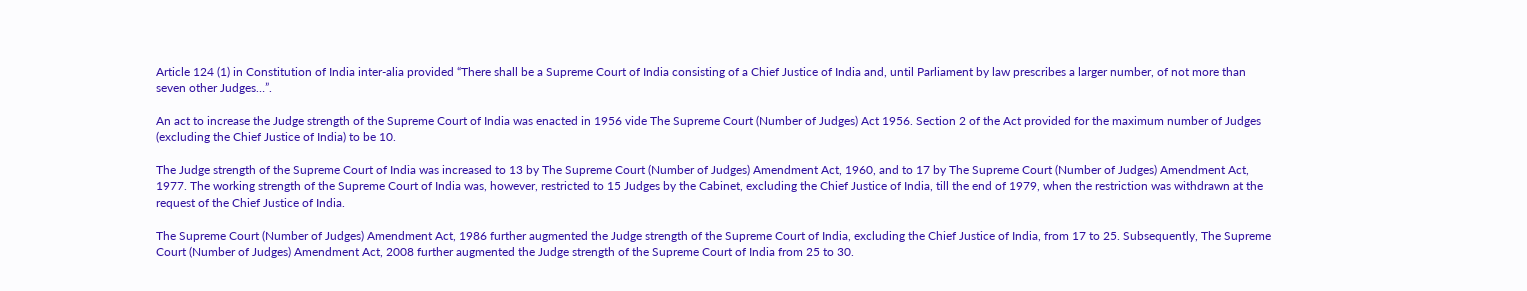Article 124 (1) in Constitution of India inter-alia provided “There shall be a Supreme Court of India consisting of a Chief Justice of India and, until Parliament by law prescribes a larger number, of not more than seven other Judges…”.

An act to increase the Judge strength of the Supreme Court of India was enacted in 1956 vide The Supreme Court (Number of Judges) Act 1956. Section 2 of the Act provided for the maximum number of Judges (excluding the Chief Justice of India) to be 10.

The Judge strength of the Supreme Court of India was increased to 13 by The Supreme Court (Number of Judges) Amendment Act, 1960, and to 17 by The Supreme Court (Number of Judges) Amendment Act, 1977. The working strength of the Supreme Court of India was, however, restricted to 15 Judges by the Cabinet, excluding the Chief Justice of India, till the end of 1979, when the restriction was withdrawn at the request of the Chief Justice of India.

The Supreme Court (Number of Judges) Amendment Act, 1986 further augmented the Judge strength of the Supreme Court of India, excluding the Chief Justice of India, from 17 to 25. Subsequently, The Supreme Court (Number of Judges) Amendment Act, 2008 further augmented the Judge strength of the Supreme Court of India from 25 to 30.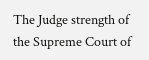The Judge strength of the Supreme Court of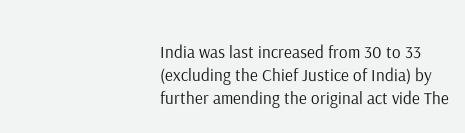India was last increased from 30 to 33 (excluding the Chief Justice of India) by further amending the original act vide The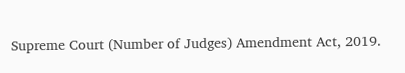Supreme Court (Number of Judges) Amendment Act, 2019.